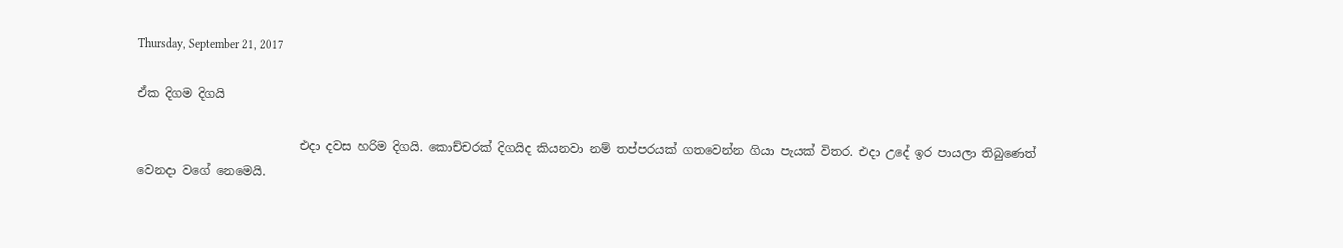Thursday, September 21, 2017

ඒක දිගම දිගයි

                           එදා දවස හරිම දිගයි. කොච්චරක් දිගයිද කියනවා නම් තප්පරයක් ගතවෙන්න ගියා පැයක් විතර. එදා උදේ ඉර පායලා තිබුණෙත් වෙනදා වගේ නෙමෙයි.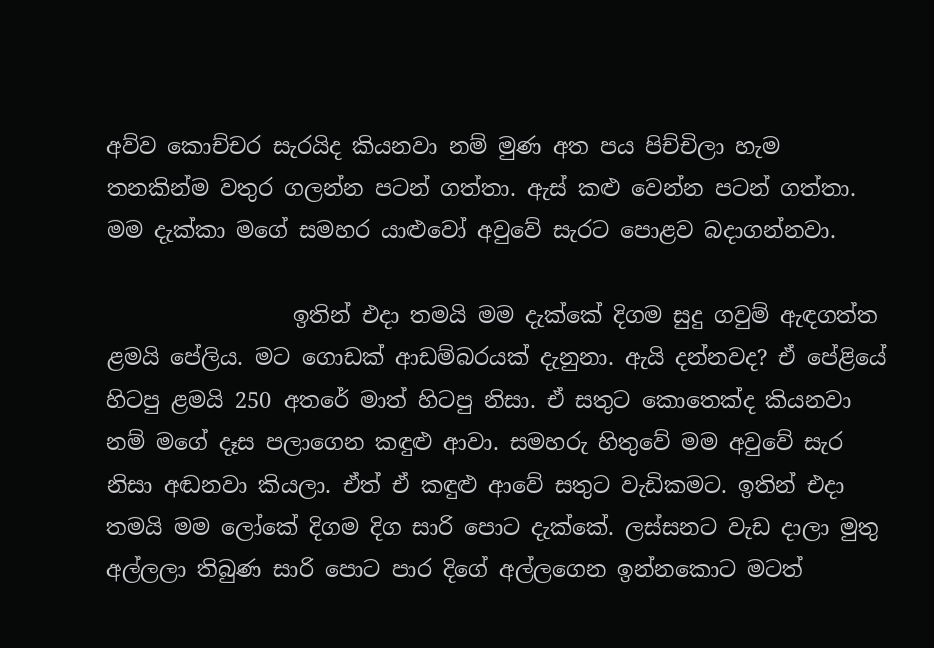අව්ව කොච්චර සැරයිද කියනවා නම් මුණ අත පය පිච්චිලා හැම තනකින්ම වතුර ගලන්න පටන් ගත්තා. ඇස් කළු වෙන්න පටන් ගත්තා. මම දැක්කා මගේ සමහර යාළුවෝ අවුවේ සැරට පොළව බදාගන්නවා.

                 ඉතින් එදා තමයි මම දැක්කේ දිගම සුදු ගවුම් ඇඳගත්ත ළමයි පේලිය. මට ගොඩක් ආඩම්බරයක් දැනුනා. ඇයි දන්නවද? ඒ පේළියේ හිටපු ළමයි 250 අතරේ මාත් හිටපු නිසා. ඒ සතුට කොතෙක්ද කියනවා නම් මගේ දෑස පලාගෙන කඳුළු ආවා. සමහරු හිතුවේ මම අවුවේ සැර නිසා අඬනවා කියලා. ඒත් ඒ කඳුළු ආවේ සතුට වැඩිකමට. ඉතින් එදා තමයි මම ලෝකේ දිගම දිග සාරි පොට දැක්කේ. ලස්සනට වැඩ දාලා මුතු අල්ලලා තිබුණ සාරි පොට පාර දිගේ අල්ලගෙන ඉන්නකොට මටත්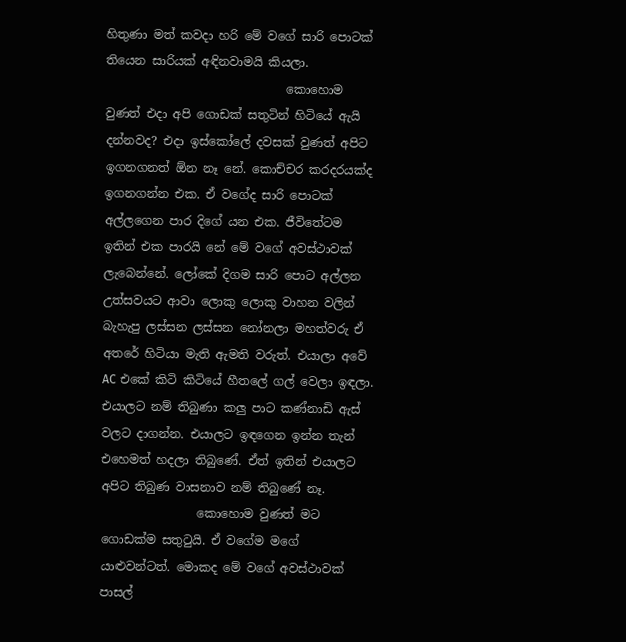හිතුණා මත් කවදා හරි මේ වගේ සාරි පොටක් තියෙන සාරියක් අඳිනවාමයි කියලා.
                              කොහොම වුණත් එදා අපි ගොඩක් සතුටින් හිටියේ ඇයි දන්නවද? එදා ඉස්කෝලේ දවසක් වුණත් අපිට ඉගනගනත් ඕන නෑ නේ. කොච්චර කරදරයක්ද ඉගනගන්න එක. ඒ වගේද සාරි පොටක් අල්ලගෙන පාර දිගේ යන එක. ජීවිතේටම ඉතින් එක පාරයි නේ මේ වගේ අවස්ථාවක් ලැබෙන්නේ. ලෝකේ දිගම සාරි පොට අල්ලන උත්සවයට ආවා ලොකු ලොකු වාහන වලින් බැහැපු ලස්සන ලස්සන නෝනලා මහත්වරු ඒ අතරේ හිටියා මැති ඇමති වරුත්. එයාලා අවේ AC එකේ කිටි කිටියේ හීතලේ ගල් වෙලා ඉඳලා. එයාලට නම් තිබුණා කලු පාට කණ්නාඩි ඇස් වලට දාගන්න. එයාලට ඉඳගෙන ඉන්න තැන් එහෙමත් හදලා තිබුණේ. ඒත් ඉතින් එයාලට අපිට තිබුණ වාසනාව නම් තිබුණේ නෑ.
                කොහොම වුණත් මට ගොඩක්ම සතුටුයි. ඒ වගේම මගේ යාළුවන්ටත්. මොකද මේ වගේ අවස්ථාවක් පාසල්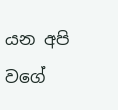යන අපි වගේ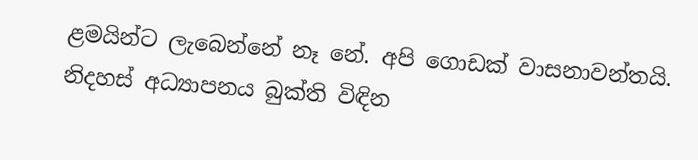ළමයින්ට ලැබෙන්නේ නෑ නේ. අපි ගොඩක් වාසනාවන්තයි. නිදහස් අධ්‍යාපනය බුක්ති විඳින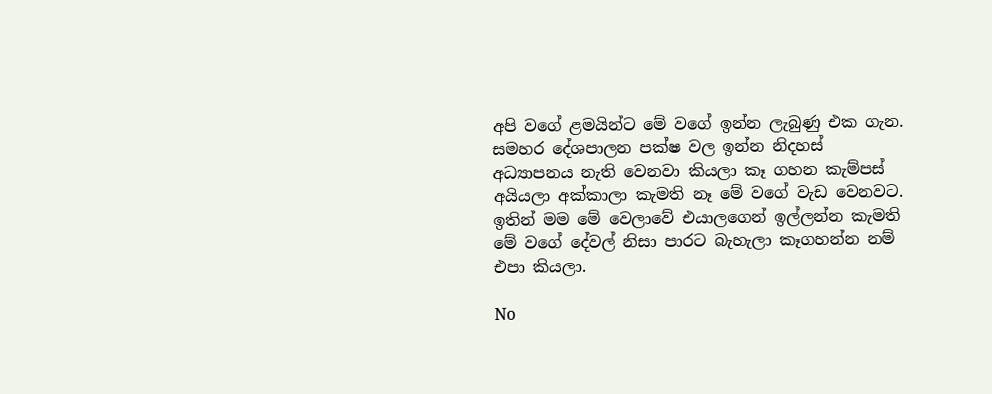අපි වගේ ළමයින්ට මේ වගේ ඉන්න ලැබුණු එක ගැන. සමහර දේශපාලන පක්ෂ වල ඉන්න නිදහස් අධ්‍යාපනය නැති වෙනවා කියලා කෑ ගහන කැම්පස් අයියලා අක්කාලා කැමති නෑ මේ වගේ වැඩ වෙනවට. ඉතින් මම මේ වෙලාවේ එයාලගෙන් ඉල්ලන්න කැමති මේ වගේ දේවල් නිසා පාරට බැහැලා කෑගහන්න නම් එපා කියලා.

No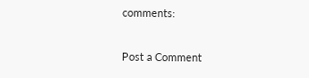comments:

Post a Comment